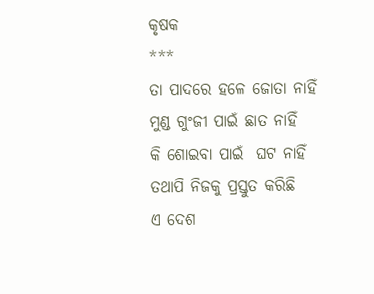କୃଷକ
***
ତା ପାଦରେ ହଳେ ଜୋତା ନାହିଁ
ମୁଣ୍ଡ ଗୁଂଜୀ ପାଇଁ ଛାତ ନାହିଁ
କି ଶୋଇବା ପାଇଁ  ଘଟ ନାହିଁ
ତଥାପି ନିଜକୁ ପ୍ରସ୍ତୁତ କରିଛି
ଏ ଦେଶ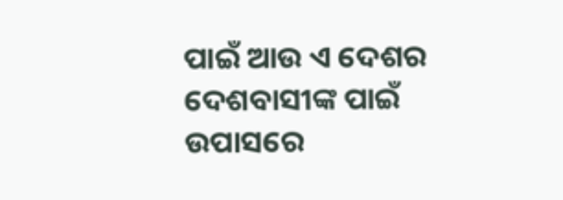ପାଇଁ ଆଉ ଏ ଦେଶର
ଦେଶବାସୀଙ୍କ ପାଇଁ
ଉପାସରେ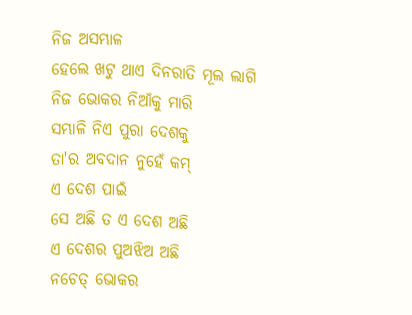ନିଜ ଅସମ୍ଭାଳ
ହେଲେ ଖଟୁ ଥାଏ ଦିନରାତି ମୂଲ ଲାଗି
ନିଜ ଭୋକର ନିଆଁକୁ ମାରି
ସମ୍ଭାଳି ନିଏ ପୁରା ଦେଶକୁ
ତା'ର ଅବଦାନ ନୁହେଁ କମ୍
ଏ ଦେଶ ପାଇଁ
ସେ ଅଛି ତ ଏ ଦେଶ ଅଛି
ଏ ଦେଶର ପୁଅଝିଅ ଅଛି
ନଚେତ୍ ଭୋକର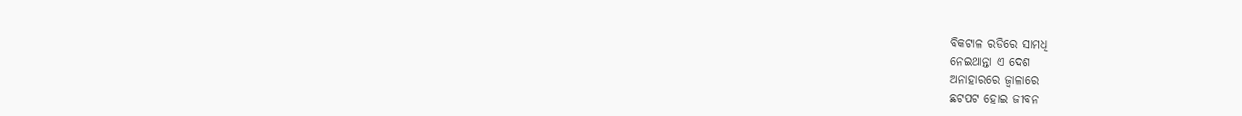ବିକଟାଳ ରଡିରେ ସାମଧି
ନେଇଥାନ୍ତା ଏ ଦେଶ
ଅନାହାରରେ ଜ୍ବାଳାରେ
ଛଟପଟ ହୋଇ ଜୀବନ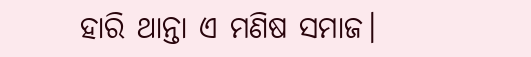ହାରି ଥାନ୍ତା ଏ ମଣିଷ ସମାଜ।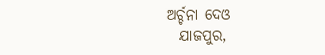ଅର୍ଚ୍ଚନା ଦେଓ
  ଯାଜପୁର,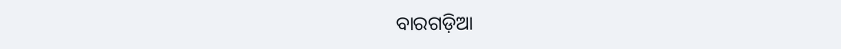ବାରଗଡ଼ିଆ